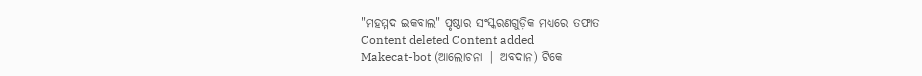"ମହମ୍ମଦ ଇକବାଲ" ପୃଷ୍ଠାର ସଂସ୍କରଣଗୁଡ଼ିକ ମଧ୍ୟରେ ତଫାତ
Content deleted Content added
Makecat-bot (ଆଲୋଚନା | ଅବଦାନ) ଟିକେ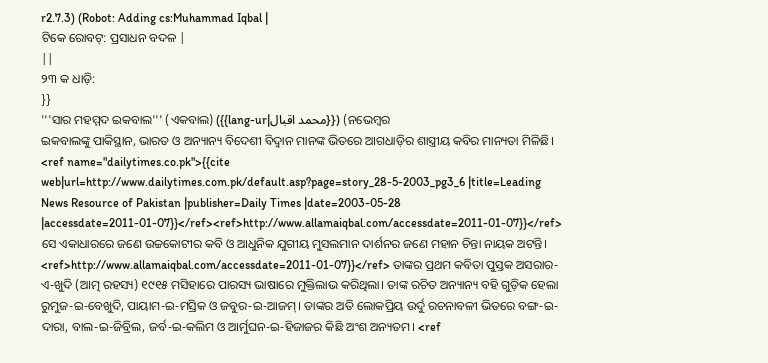r2.7.3) (Robot: Adding cs:Muhammad Iqbal |
ଟିକେ ରୋବଟ୍: ପ୍ରସାଧନ ବଦଳ |
||
୨୩ କ ଧାଡ଼ି:
}}
'''ସାର ମହମ୍ମଦ ଇକବାଲ''' (ଏକବାଲ) ({{lang-ur|محمد اقبال}}) (ନଭେମ୍ବର
ଇକବାଲଙ୍କୁ ପାକିସ୍ଥାନ, ଭାରତ ଓ ଅନ୍ୟାନ୍ୟ ବିଦେଶୀ ବିଦ୍ୱାନ ମାନଙ୍କ ଭିତରେ ଆଗଧାଡ଼ିର ଶାସ୍ତ୍ରୀୟ କବିର ମାନ୍ୟତା ମିଳିଛି। <ref name="dailytimes.co.pk">{{cite web|url=http://www.dailytimes.com.pk/default.asp?page=story_28-5-2003_pg3_6 |title=Leading News Resource of Pakistan |publisher=Daily Times |date=2003-05-28 |accessdate=2011-01-07}}</ref><ref>http://www.allamaiqbal.com/accessdate=2011-01-07}}</ref> ସେ ଏକାଧାରରେ ଜଣେ ଉଚ୍ଚକୋଟୀର କବି ଓ ଆଧୁନିକ ଯୁଗୀୟ ମୁସଲମାନ ଦାର୍ଶନର ଜଣେ ମହାନ ଚିନ୍ତା ନାୟକ ଅଟନ୍ତି। <ref>http://www.allamaiqbal.com/accessdate=2011-01-07}}</ref> ତାଙ୍କର ପ୍ରଥମ କବିତା ପୁସ୍ତକ ଅସରାର-ଏ-ଖୁଦି (ଆତ୍ମ ରହସ୍ୟ) ୧୯୧୫ ମସିହାରେ ପାରସ୍ୟ ଭାଷାରେ ମୁକ୍ତିଲାଭ କରିଥିଲା। ତାଙ୍କ ରଚିତ ଅନ୍ୟାନ୍ୟ ବହି ଗୁଡ଼ିକ ହେଲା ରୁମୁଜ-ଇ-ବେଖୁଦି, ପାୟାମ-ଇ-ମସ୍ରିକ ଓ ଜବୁର-ଇ-ଆଜମ୍। ତାଙ୍କର ଅତି ଲୋକପ୍ରିୟ ଉର୍ଦୁ ରଚନାବଳୀ ଭିତରେ ବଙ୍ଗ-ଇ-ଦାରା, ବାଲ-ଇ-ଜିବ୍ରିଲ, ଜର୍ବ-ଇ-କଲିମ ଓ ଆର୍ମୁଘନ-ଇ-ହିଜାଜର କିଛି ଅଂଶ ଅନ୍ୟତମ। <ref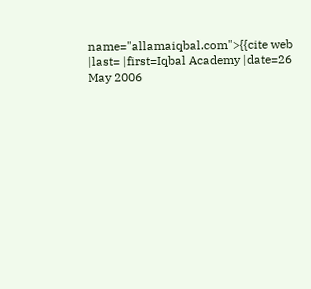name="allamaiqbal.com">{{cite web |last= |first=Iqbal Academy |date=26 May 2006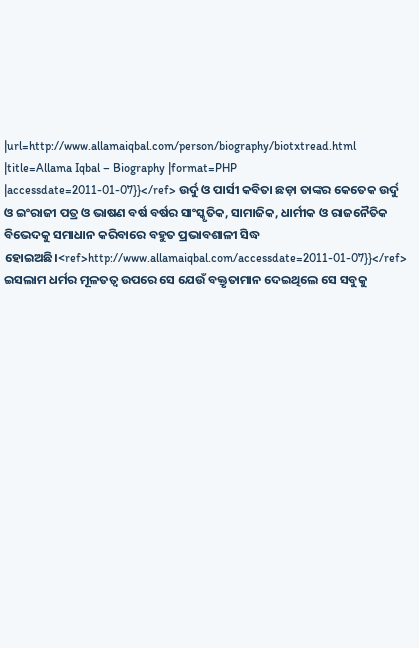|url=http://www.allamaiqbal.com/person/biography/biotxtread.html |title=Allama Iqbal – Biography |format=PHP |accessdate=2011-01-07}}</ref> ଉର୍ଦୁ ଓ ପାର୍ସୀ କବିତା ଛଡ଼ା ତାଙ୍କର କେତେକ ଉର୍ଦୁ ଓ ଇଂରାଜୀ ପତ୍ର ଓ ଭାଷଣ ବର୍ଷ ବର୍ଷର ସାଂସ୍କୃତିକ, ସାମାଜିକ, ଧାର୍ମୀକ ଓ ରାଜନୈତିକ ବିଭେଦକୁ ସମାଧାନ କରିବାରେ ବହୁତ ପ୍ରଭାବଶାଳୀ ସିଦ୍ଧ ହୋଇଅଛି।<ref>http://www.allamaiqbal.com/accessdate=2011-01-07}}</ref> ଇସଲାମ ଧର୍ମର ମୂଳତତ୍ୱ ଉପରେ ସେ ଯେଉଁ ବକ୍ତୃତାମାନ ଦେଇଥିଲେ ସେ ସବୁକୁ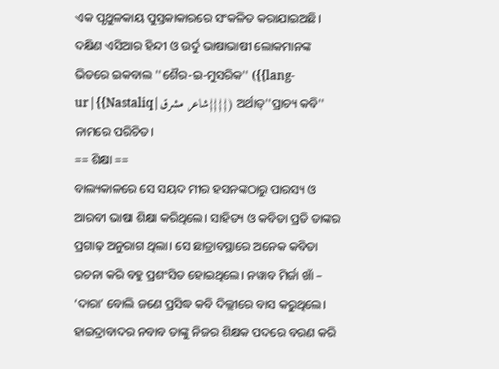ଏକ ପୃଥୁଳକାୟ ପୁସ୍ତକାକାରରେ ସଂକଳିତ କରାଯାଇଅଛି।
ଦକ୍ଷିଣ ଏସିଆର ହିନ୍ଦୀ ଓ ଉର୍ଦୁ ଭାଷାଭାଷୀ ଲୋକମାନଙ୍କ ଭିତରେ ଇକବାଲ ''ଶୈର-ଇ-ମୁସରିକ'' ({{lang-ur|{{Nastaliq|شاعر مشرق}}}}) ଅର୍ଥାତ୍''ପ୍ରାଚ୍ୟ କବି'' ନାମରେ ପରିଚିତ।
== ଶିକ୍ଷା ==
ବାଲ୍ୟକାଳରେ ସେ ସୟଦ ମୀର ହସନଙ୍କଠାରୁ ପାରସ୍ୟ ଓ ଆରବୀ ଭାଷା ଶିକ୍ଷା କରିଥିଲେ। ସାହିତ୍ୟ ଓ କବିତା ପ୍ରତି ତାଙ୍କର ପ୍ରଗାଢ଼ ଅନୁରାଗ ଥିଲା। ସେ ଛାତ୍ରାବସ୍ଥାରେ ଅନେକ କବିତା ରଚନା କରି ବହୁ ପ୍ରଶଂସିତ ହୋଇଥିଲେ। ନୱାବ ମିର୍ଜା ଖାଁ – ‘ଦାରା’ ବୋଲି ଜଣେ ପ୍ରସିଦ୍ଧ କବି ଦିଲ୍ଲୀରେ ବାସ କରୁଥିଲେ। ହାଇଦ୍ରାବାଦର ନବାବ ତାଙ୍କୁ ନିଜର ଶିକ୍ଷକ ପଦରେ ବରଣ କରି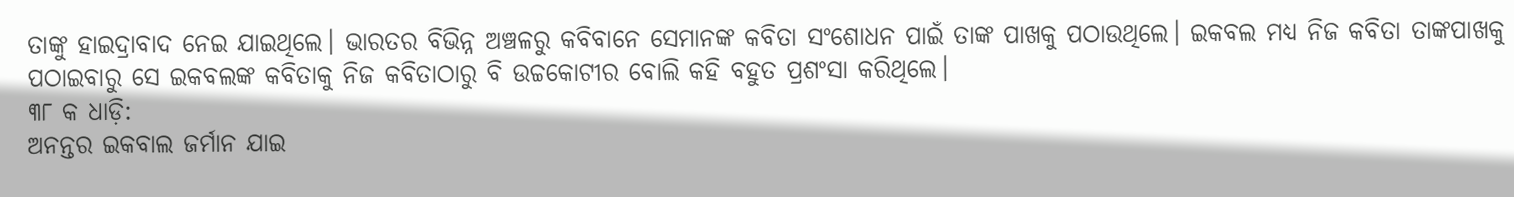ତାଙ୍କୁ ହାଇଦ୍ରାବାଦ ନେଇ ଯାଇଥିଲେ। ଭାରତର ବିଭିନ୍ନ ଅଞ୍ଚଳରୁ କବିବାନେ ସେମାନଙ୍କ କବିତା ସଂଶୋଧନ ପାଇଁ ତାଙ୍କ ପାଖକୁ ପଠାଉଥିଲେ। ଇକବଲ ମଧ୍ୟ ନିଜ କବିତା ତାଙ୍କପାଖକୁ ପଠାଇବାରୁ ସେ ଇକବଲଙ୍କ କବିତାକୁ ନିଜ କବିତାଠାରୁ ବି ଉଚ୍ଚକୋଟୀର ବୋଲି କହି ବହୁତ ପ୍ରଶଂସା କରିଥିଲେ।
୩୮ କ ଧାଡ଼ି:
ଅନନ୍ତର ଇକବାଲ ଜର୍ମାନ ଯାଇ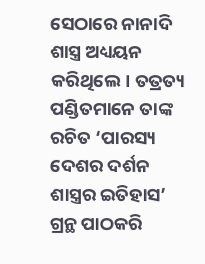ସେଠାରେ ନାନାଦି ଶାସ୍ତ୍ର ଅଧ୍ୟୟନ କରିଥିଲେ। ତତ୍ରତ୍ୟ ପଣ୍ଡିତମାନେ ତାଙ୍କ ରଚିତ ‘ପାରସ୍ୟ ଦେଶର ଦର୍ଶନ ଶାସ୍ତ୍ରର ଇତିହାସ’ ଗ୍ରନ୍ଥ ପାଠକରି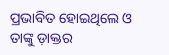ପ୍ରଭାବିତ ହୋଇଥିଲେ ଓ ତାଙ୍କୁ ଡ଼ାକ୍ତର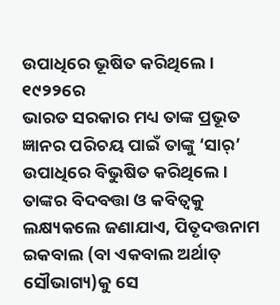ଉପାଧିରେ ଭୂଷିତ କରିଥିଲେ।
୧୯୨୨ରେ
ଭାରତ ସରକାର ମଧ୍ୟ ତାଙ୍କ ପ୍ରଭୂତ ଜ୍ଞାନର ପରିଚୟ ପାଇଁ ତାଙ୍କୁ ‘ସାର୍’ ଉପାଧିରେ ବିଭୁଷିତ କରିଥିଲେ। ତାଙ୍କର ବିଦବତ୍ତା ଓ କବିତ୍ୱକୁ ଲକ୍ଷ୍ୟକଲେ ଜଣାଯାଏ, ପିତୃଦତ୍ତନାମ ଇକବାଲ (ବା ଏକବାଲ ଅର୍ଥାତ୍ ସୌଭାଗ୍ୟ)କୁ ସେ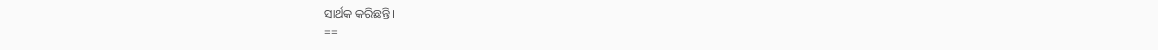ସାର୍ଥକ କରିଛନ୍ତି।
==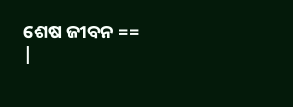ଶେଷ ଜୀବନ ==
|